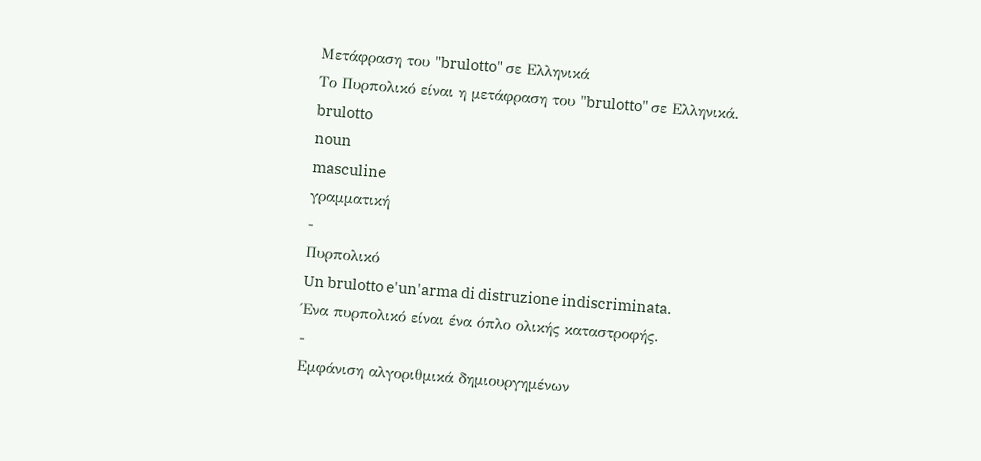Μετάφραση του "brulotto" σε Ελληνικά
Το Πυρπολικό είναι η μετάφραση του "brulotto" σε Ελληνικά.
brulotto
noun
masculine
γραμματική
-
Πυρπολικό
Un brulotto e'un'arma di distruzione indiscriminata.
Ένα πυρπολικό είναι ένα όπλο ολικής καταστροφής.
-
Εμφάνιση αλγοριθμικά δημιουργημένων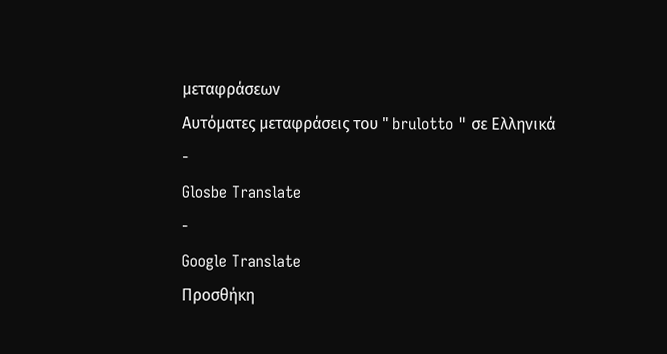μεταφράσεων
Αυτόματες μεταφράσεις του " brulotto " σε Ελληνικά
-
Glosbe Translate
-
Google Translate
Προσθήκη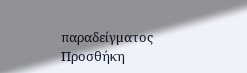παραδείγματος
Προσθήκη